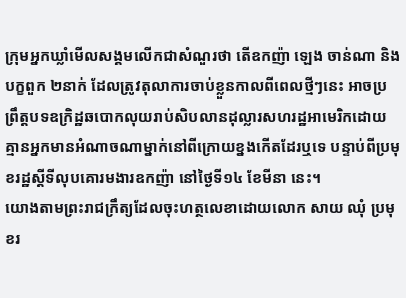ក្រុមអ្នកឃ្លាំមើលសង្គមលើកជាសំណួរថា តើឧកញ៉ា ឡេង ចាន់ណា និងបក្ខពួក ២នាក់ ដែលត្រូវតុលាការចាប់ខ្លួនកាលពីពេលថ្មីៗនេះ អាចប្រព្រឹត្តបទឧក្រិដ្ឋឆបោកលុយរាប់សិបលានដុល្លារសហរដ្ឋអាមេរិកដោយគ្មានអ្នកមានអំណាចណាម្នាក់នៅពីក្រោយខ្នងកើតដែរឬទេ បន្ទាប់ពីប្រមុខរដ្ឋស្តីទីលុបគោរមងារឧកញ៉ា នៅថ្ងៃទី១៤ ខែមីនា នេះ។
យោងតាមព្រះរាជក្រឹត្យដែលចុះហត្ថលេខាដោយលោក សាយ ឈុំ ប្រមុខរ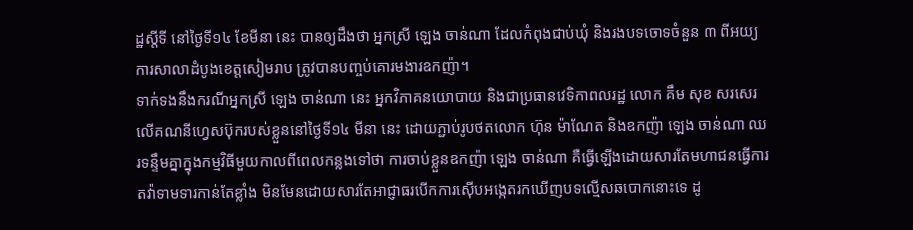ដ្ឋស្តីទី នៅថ្ងៃទី១៤ ខែមីនា នេះ បានឲ្យដឹងថា អ្នកស្រី ឡេង ចាន់ណា ដែលកំពុងជាប់ឃុំ និងរងបទចោទចំនួន ៣ ពីអយ្យការសាលាដំបូងខេត្តសៀមរាប ត្រូវបានបញ្ចប់គោរមងារឧកញ៉ា។
ទាក់ទងនឹងករណីអ្នកស្រី ឡេង ចាន់ណា នេះ អ្នកវិភាគនយោបាយ និងជាប្រធានវេទិកាពលរដ្ឋ លោក គឹម សុខ សរសេរលើគណនីហ្វេសប៊ុករបស់ខ្លួននៅថ្ងៃទី១៤ មីនា នេះ ដោយភ្ជាប់រូបថតលោក ហ៊ុន ម៉ាណែត និងឧកញ៉ា ឡេង ចាន់ណា ឈរទន្ទឹមគ្នាក្នុងកម្មវិធីមួយកាលពីពេលកន្លងទៅថា ការចាប់ខ្លួនឧកញ៉ា ឡេង ចាន់ណា គឺធ្វើឡើងដោយសារតែមហាជនធ្វើការតវ៉ាទាមទារកាន់តែខ្លាំង មិនមែនដោយសារតែអាជ្ញាធរបើកការស៊ើបអង្កេតរកឃើញបទល្មើសឆបោកនោះទេ ដូ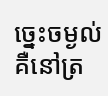ច្នេះចម្ងល់ គឺនៅត្រ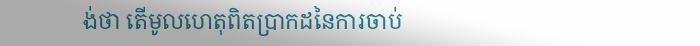ង់ថា តើមូលហេតុពិតប្រាកដនៃការចាប់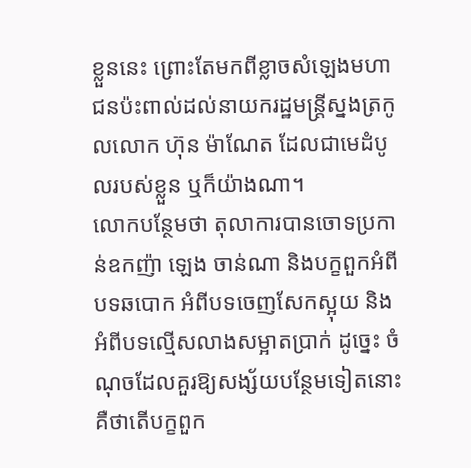ខ្លួននេះ ព្រោះតែមកពីខ្លាចសំឡេងមហាជនប៉ះពាល់ដល់នាយករដ្ឋមន្ត្រីស្នងត្រកូលលោក ហ៊ុន ម៉ាណែត ដែលជាមេដំបូលរបស់ខ្លួន ឬក៏យ៉ាងណា។
លោកបន្ថែមថា តុលាការបានចោទប្រកាន់ឧកញ៉ា ឡេង ចាន់ណា និងបក្ខពួកអំពីបទឆបោក អំពីបទចេញសែកស្អុយ និងអំពីបទល្មើសលាងសម្អាតប្រាក់ ដូច្នេះ ចំណុចដែលគួរឱ្យសង្ស័យបន្ថែមទៀតនោះ គឺថាតើបក្ខពួក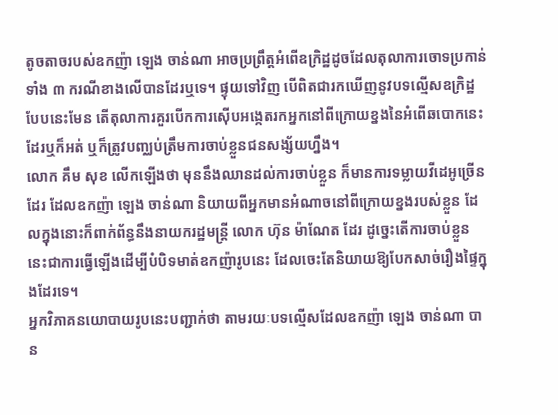តូចតាចរបស់ឧកញ៉ា ឡេង ចាន់ណា អាចប្រព្រឹត្តអំពើឧក្រិដ្ឋដូចដែលតុលាការចោទប្រកាន់ទាំង ៣ ករណីខាងលើបានដែរឬទេ។ ផ្ទុយទៅវិញ បើពិតជារកឃើញនូវបទល្មើសឧក្រិដ្ឋបែបនេះមែន តើតុលាការគួរបើកការស៊ើបអង្កេតរកអ្នកនៅពីក្រោយខ្នងនៃអំពើឆបោកនេះដែរឬក៏អត់ ឬក៏ត្រូវបញ្ឈប់ត្រឹមការចាប់ខ្លួនជនសង្ស័យហ្នឹង។
លោក គឹម សុខ លើកឡើងថា មុននឹងឈានដល់ការចាប់ខ្លួន ក៏មានការទម្លាយវីដេអូច្រើនដែរ ដែលឧកញ៉ា ឡេង ចាន់ណា និយាយពីអ្នកមានអំណាចនៅពីក្រោយខ្នងរបស់ខ្លួន ដែលក្នុងនោះក៏ពាក់ព័ន្ធនឹងនាយករដ្ឋមន្ត្រី លោក ហ៊ុន ម៉ាណែត ដែរ ដូច្នេះតើការចាប់ខ្លួននេះជាការធ្វើឡើងដើម្បីបំបិទមាត់ឧកញ៉ារូបនេះ ដែលចេះតែនិយាយឱ្យបែកសាច់រឿងផ្ទៃក្នុងដែរទេ។
អ្នកវិភាគនយោបាយរូបនេះបញ្ជាក់ថា តាមរយៈបទល្មើសដែលឧកញ៉ា ឡេង ចាន់ណា បាន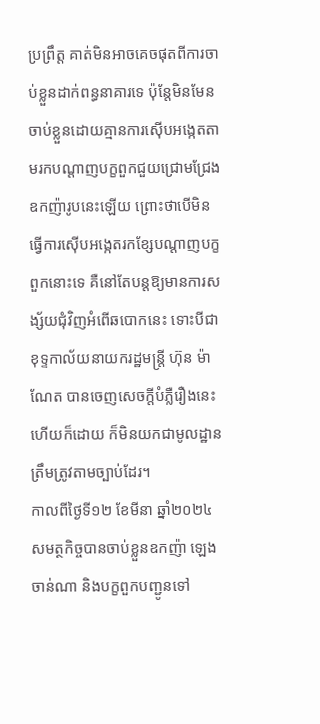ប្រព្រឹត្ត គាត់មិនអាចគេចផុតពីការចាប់ខ្លួនដាក់ពន្ធនាគារទេ ប៉ុន្តែមិនមែនចាប់ខ្លួនដោយគ្មានការស៊ើបអង្កេតតាមរកបណ្ដាញបក្ខពួកជួយជ្រោមជ្រែងឧកញ៉ារូបនេះឡើយ ព្រោះថាបើមិនធ្វើការស៊ើបអង្កេតរកខ្សែបណ្ដាញបក្ខពួកនោះទេ គឺនៅតែបន្តឱ្យមានការសង្ស័យជុំវិញអំពើឆបោកនេះ ទោះបីជាខុទ្ទកាល័យនាយករដ្ឋមន្ត្រី ហ៊ុន ម៉ាណែត បានចេញសេចក្តីបំភ្លឺរឿងនេះហើយក៏ដោយ ក៏មិនយកជាមូលដ្ឋានត្រឹមត្រូវតាមច្បាប់ដែរ។
កាលពីថ្ងៃទី១២ ខែមីនា ឆ្នាំ២០២៤ សមត្ថកិច្ចបានចាប់ខ្លួនឧកញ៉ា ឡេង ចាន់ណា និងបក្ខពួកបញ្ជូនទៅ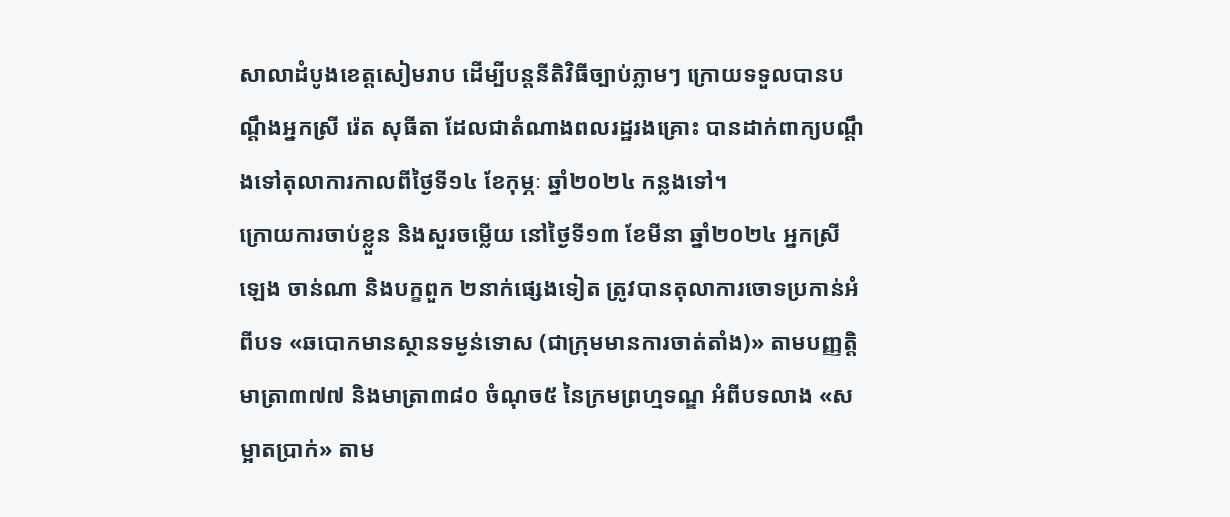សាលាដំបូងខេត្តសៀមរាប ដើម្បីបន្តនីតិវិធីច្បាប់ភ្លាមៗ ក្រោយទទួលបានបណ្តឹងអ្នកស្រី រ៉េត សុធីតា ដែលជាតំណាងពលរដ្ឋរងគ្រោះ បានដាក់ពាក្យបណ្ដឹងទៅតុលាការកាលពីថ្ងៃទី១៤ ខែកុម្ភៈ ឆ្នាំ២០២៤ កន្លងទៅ។
ក្រោយការចាប់ខ្លួន និងសួរចម្លើយ នៅថ្ងៃទី១៣ ខែមីនា ឆ្នាំ២០២៤ អ្នកស្រី ឡេង ចាន់ណា និងបក្ខពួក ២នាក់ផ្សេងទៀត ត្រូវបានតុលាការចោទប្រកាន់អំពីបទ «ឆបោកមានស្ថានទម្ងន់ទោស (ជាក្រុមមានការចាត់តាំង)» តាមបញ្ញត្តិមាត្រា៣៧៧ និងមាត្រា៣៨០ ចំណុច៥ នៃក្រមព្រហ្មទណ្ឌ អំពីបទលាង «សម្អាតប្រាក់» តាម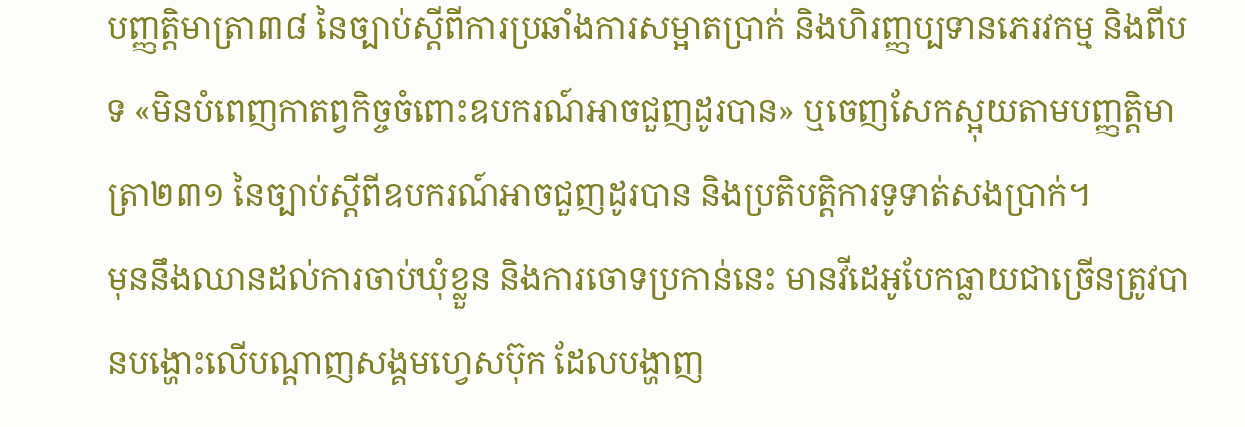បញ្ញត្តិមាត្រា៣៨ នៃច្បាប់ស្ដីពីការប្រឆាំងការសម្អាតប្រាក់ និងហិរញ្ញប្បទានភេរវកម្ម និងពីបទ «មិនបំពេញកាតព្វកិច្ចចំពោះឧបករណ៍អាចជួញដូរបាន» ឬចេញសែកស្អុយតាមបញ្ញត្តិមាត្រា២៣១ នៃច្បាប់ស្ដីពីឧបករណ៍អាចជួញដូរបាន និងប្រតិបត្តិការទូទាត់សងប្រាក់។
មុននឹងឈានដល់ការចាប់ឃុំខ្លួន និងការចោទប្រកាន់នេះ មានវីដេអូបែកធ្លាយជាច្រើនត្រូវបានបង្ហោះលើបណ្ដាញសង្គមហ្វេសប៊ុក ដែលបង្ហាញ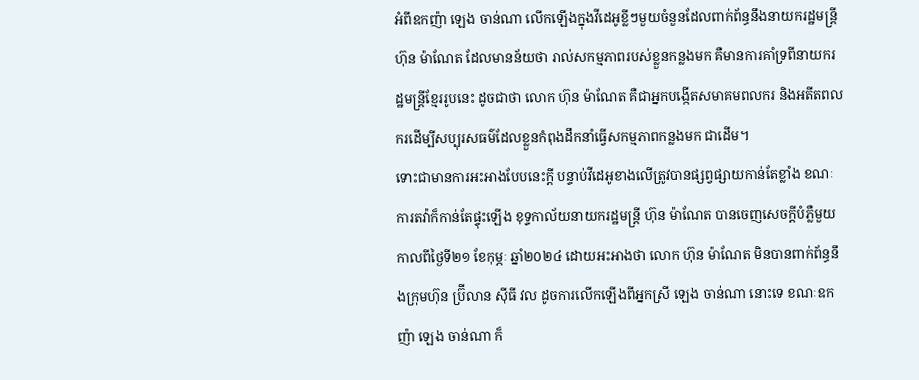អំពីឧកញ៉ា ឡេង ចាន់ណា លើកឡើងក្នុងវីដេអូខ្លីៗមួយចំនួនដែលពាក់ព័ន្ធនឹងនាយករដ្ឋមន្ត្រី ហ៊ុន ម៉ាណែត ដែលមានន័យថា រាល់សកម្មភាពរបស់ខ្លួនកន្លងមក គឺមានការគាំទ្រពីនាយករដ្ឋមន្ត្រីខ្មែររូបនេះ ដូចជាថា លោក ហ៊ុន ម៉ាណែត គឺជាអ្នកបង្កើតសមាគមពលករ និងអតីតពលករដើម្បីសប្បុរសធម៌ដែលខ្លួនកំពុងដឹកនាំធ្វើសកម្មភាពកន្លងមក ជាដើម។
ទោះជាមានការអះអាងបែបនេះក្តី បន្ទាប់វីដេអូខាងលើត្រូវបានផ្សព្វផ្សាយកាន់តែខ្លាំង ខណៈការតវ៉ាក៏កាន់តែផ្ទុះឡើង ខុទ្ទកាល័យនាយករដ្ឋមន្ត្រី ហ៊ុន ម៉ាណែត បានចេញសេចក្ដីបំភ្លឺមួយកាលពីថ្ងៃទី២១ ខែកុម្ភៈ ឆ្នាំ២០២៤ ដោយអះអាងថា លោក ហ៊ុន ម៉ាណែត មិនបានពាក់ព័ន្ធនឹងក្រុមហ៊ុន ប្រ៊ីលាន ស៊ីធី វល ដូចការលើកឡើងពីអ្នកស្រី ឡេង ចាន់ណា នោះទេ ខណៈឧកញ៉ា ឡេង ចាន់ណា ក៏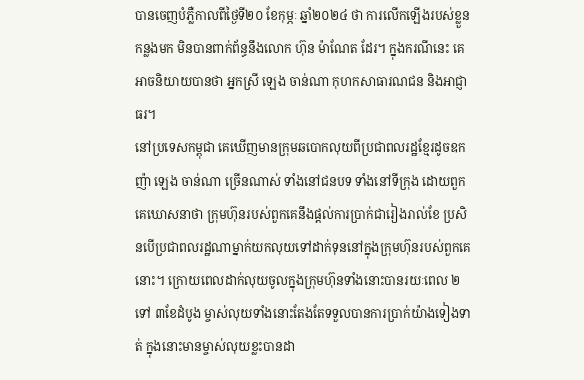បានចេញបំភ្លឺកាលពីថ្ងៃទី២០ ខែកុម្ភៈ ឆ្នាំ២០២៤ ថា ការលើកឡើងរបស់ខ្លួនកន្លងមក មិនបានពាក់ព័ន្ធនឹងលោក ហ៊ុន ម៉ាណែត ដែរ។ ក្នុងករណីនេះ គេអាចនិយាយបានថា អ្នកស្រី ឡេង ចាន់ណា កុហកសាធារណជន និងអាជ្ញាធរ។
នៅប្រទេសកម្ពុជា គេឃើញមានក្រុមឆបោកលុយពីប្រជាពលរដ្ឋខ្មែរដូចឧកញ៉ា ឡេង ចាន់ណា ច្រើនណាស់ ទាំងនៅជនបទ ទាំងនៅទីក្រុង ដោយពួកគេឃោសនាថា ក្រុមហ៊ុនរបស់ពួកគេនឹងផ្តល់ការប្រាក់ជារៀងរាល់ខែ ប្រសិនបើប្រជាពលរដ្ឋណាម្នាក់យកលុយទៅដាក់ទុននៅក្នុងក្រុមហ៊ុនរបស់ពួកគេនោះ។ ក្រោយពេលដាក់លុយចូលក្នុងក្រុមហ៊ុនទាំងនោះបានរយៈពេល ២ ទៅ ៣ខែដំបូង ម្ចាស់លុយទាំងនោះតែងតែទទួលបានការប្រាក់យ៉ាងទៀងទាត់ ក្នុងនោះមានម្ចាស់លុយខ្លះបានដា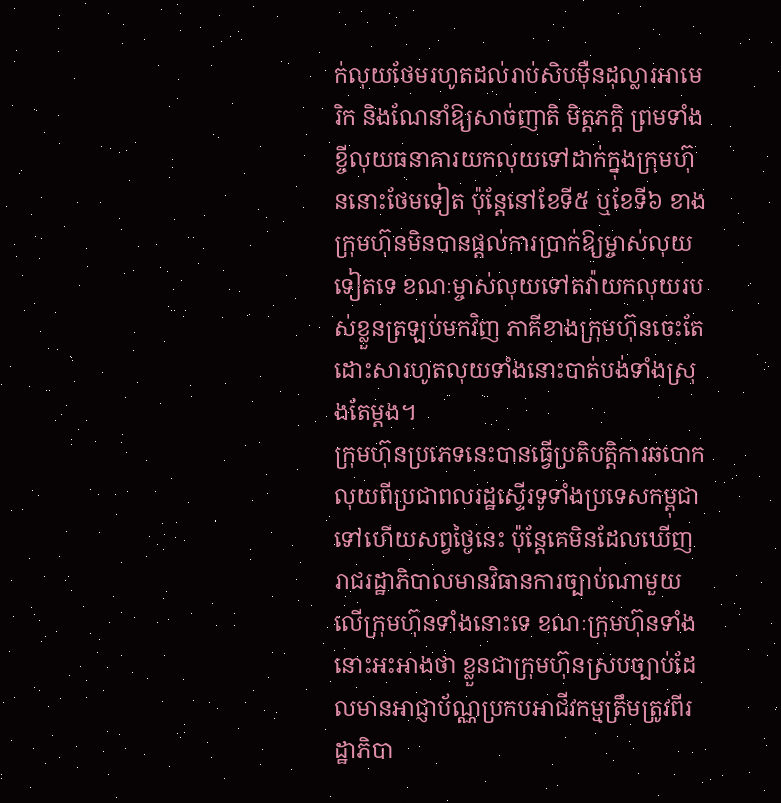ក់លុយថែមរហូតដល់រាប់សិបម៉ឺនដុល្លារអាមេរិក និងណែនាំឱ្យសាច់ញាតិ មិត្តភក្ដិ ព្រមទាំងខ្ចីលុយធនាគារយកលុយទៅដាក់ក្នុងក្រុមហ៊ុននោះថែមទៀត ប៉ុន្តែនៅខែទី៥ ឬខែទី៦ ខាងក្រុមហ៊ុនមិនបានផ្តល់ការប្រាក់ឱ្យម្ចាស់លុយទៀតទេ ខណៈម្ចាស់លុយទៅតវ៉ាយកលុយរបស់ខ្លួនត្រឡប់មកវិញ ភាគីខាងក្រុមហ៊ុនចេះតែដោះសារហូតលុយទាំងនោះបាត់បង់ទាំងស្រុងតែម្តង។
ក្រុមហ៊ុនប្រភេទនេះបានធ្វើប្រតិបត្តិការឆបោកលុយពីប្រជាពលរដ្ឋស្ទើរទូទាំងប្រទេសកម្ពុជាទៅហើយសព្វថ្ងៃនេះ ប៉ុន្តែគេមិនដែលឃើញរាជរដ្ឋាភិបាលមានវិធានការច្បាប់ណាមួយលើក្រុមហ៊ុនទាំងនោះទេ ខណៈក្រុមហ៊ុនទាំងនោះអះអាងថា ខ្លួនជាក្រុមហ៊ុនស្របច្បាប់ដែលមានអាជ្ញាប័ណ្ណប្រកបអាជីវកម្មត្រឹមត្រូវពីរដ្ឋាភិបា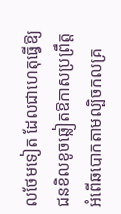លថែមទៀត ដែលជាហេតុធ្វើឱ្យជនខិលខូចឆ្លៀតឱកាសប្រព្រឹត្តអំពើឆបោកតាមល្បិចកលគ្រ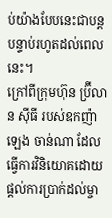ប់យ៉ាងបែបនេះជាបន្តបន្ទាប់រហូតដល់ពេលនេះ។
ក្រៅពីក្រុមហ៊ុន ប្រ៊ីលាន ស៊ីធី របស់ឧកញ៉ា ឡេង ចាន់ណា ដែលធ្វើការវិនិយោគដោយផ្តល់ការប្រាក់ដល់ម្ចា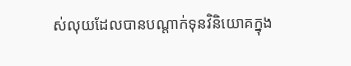ស់លុយដែលបានបណ្ដាក់ទុនវិនិយោគក្នុង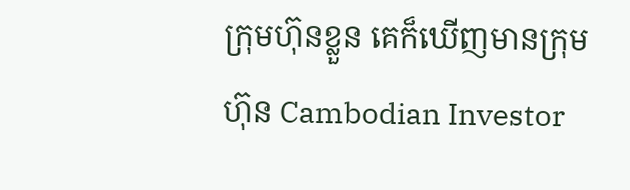ក្រុមហ៊ុនខ្លួន គេក៏ឃើញមានក្រុមហ៊ុន Cambodian Investor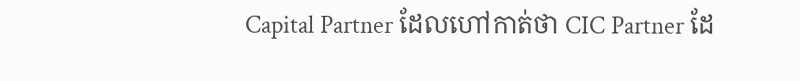Capital Partner ដែលហៅកាត់ថា CIC Partner ដែ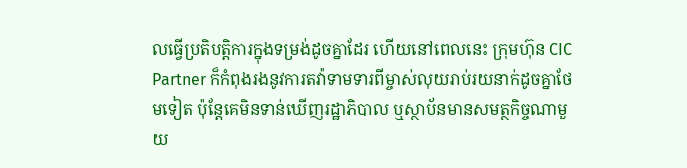លធ្វើប្រតិបត្តិការក្នុងទម្រង់ដូចគ្នាដែរ ហើយនៅពេលនេះ ក្រុមហ៊ុន CIC Partner ក៏កំពុងរងនូវការតវ៉ាទាមទារពីម្ចាស់លុយរាប់រយនាក់ដូចគ្នាថែមទៀត ប៉ុន្តែគេមិនទាន់ឃើញរដ្ឋាភិបាល ឬស្ថាប័នមានសមត្ថកិច្ចណាមួយ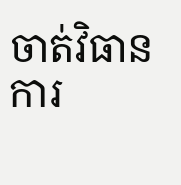ចាត់វិធានការ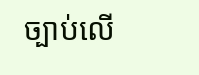ច្បាប់លើ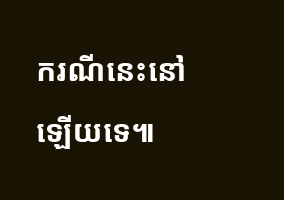ករណីនេះនៅឡើយទេ៕